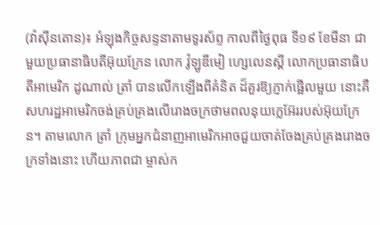(វ៉ាស៊ីនតោន)៖ អំឡុងកិច្ចសន្ទនាតាមទូរស័ព្ទ កាលពីថ្ងៃពុធ ទី១៩ ខែមីនា ជាមួយប្រធានាធិបតីអ៊ុយក្រែន លោក វ៉ូឡូឌីមៀ ហ្សេលេនស្គី លោកប្រធានាធិបតីអាមេរិក ដូណាល់ ត្រាំ បានលើកឡើងពីគំនិត ដ៏គួរឱ្យភ្ញាក់ផ្អើលមួយ នោះគឺសហរដ្ឋអាមេរិកចង់គ្រប់គ្រងលើរោងចក្រថាមពលនុយក្លេអ៊ែររបស់អ៊ុយក្រែន។ តាមលោក ត្រាំ ក្រុមអ្នកជំនាញអាមេរិកអាចជួយចាត់ចែងគ្រប់គ្រងរោងចក្រទាំងនោះ ហើយភាពជា ម្ចាស់ក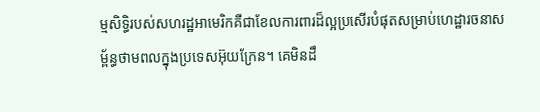ម្មសិទ្ធិរបស់សហរដ្ឋអាមេរិកគឺជាខែលការពារដ៏ល្អប្រសើរបំផុតសម្រាប់ហេដ្ឋារចនាសម្ព័ន្ធថាមពលក្នុងប្រទេសអ៊ុយក្រែន។ គេមិនដឹ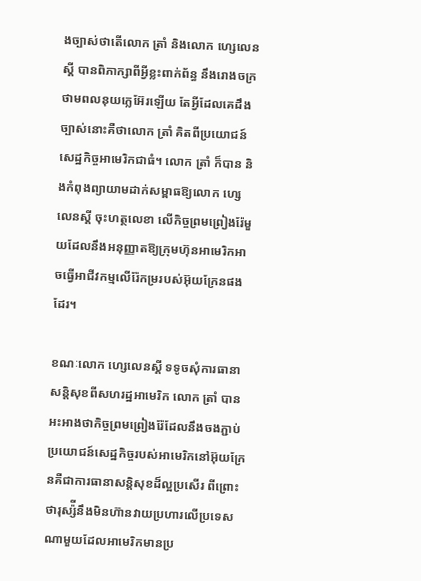ងច្បាស់ថាតើលោក ត្រាំ និងលោក ហ្សេលេនស្គី បានពិភាក្សាពីអ្វីខ្លះពាក់ព័ន្ធ នឹងរោងចក្រថាមពលនុយក្លេអ៊ែរឡើយ តែអ្វីដែលគេដឹងច្បាស់នោះគឺថាលោក ត្រាំ គិតពីប្រយោជន៍សេដ្ឋកិច្ចអាមេរិកជាធំ។ លោក ត្រាំ ក៏បាន និងកំពុងព្យាយាមដាក់សម្ពាធឱ្យលោក ហ្សេលេនស្គី ចុះហត្ថលេខា លើកិច្ចព្រមព្រៀងរ៉ែមួយដែលនឹងអនុញ្ញាតឱ្យក្រុមហ៊ុនអាមេរិកអាចធ្វើអាជីវកម្មលើរ៉ែកម្ររបស់អ៊ុយក្រែនផងដែរ។

ខណៈលោក ហ្សេលេនស្គី ទទូចសុំការធានាសន្តិសុខពីសហរដ្ឋអាមេរិក លោក ត្រាំ បានអះអាងថាកិច្ចព្រមព្រៀងរ៉ែដែលនឹងចងភ្ជាប់ប្រយោជន៍សេដ្ឋកិច្ចរបស់អាមេរិកនៅអ៊ុយក្រែនគឺជាការធានាសន្តិសុខដ៏ល្អប្រសើរ ពីព្រោះថារុស្ស៉ីនឹងមិនហ៊ានវាយប្រហារលើប្រទេសណាមួយដែលអាមេរិកមានប្រ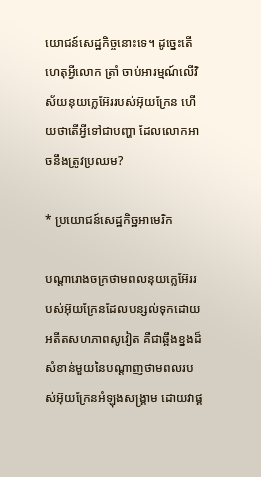យោជន៍សេដ្ឋកិច្ចនោះទេ។ ដូច្នេះតើហេតុអ្វីលោក ត្រាំ ចាប់អារម្មណ៍លើវិស័យនុយក្លេអ៊ែររបស់អ៊ុយក្រែន ហើយថាតើអ្វីទៅជាបញ្ហា ដែលលោកអាចនឹងត្រូវប្រឈម?

* ប្រយោជន៍សេដ្ឋកិច្ឋអាមេរិក

បណ្ដារោងចក្រថាមពលនុយក្លេអ៊ែររបស់អ៊ុយក្រែនដែលបន្សល់ទុកដោយអតីតសហភាពសូវៀត គឺជាឆ្អឹងខ្នងដ៏សំខាន់មួយនៃបណ្ដាញថាមពលរបស់អ៊ុយក្រែនអំឡុងសង្រ្គាម ដោយវាផ្គ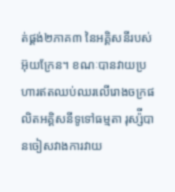ត់ផ្គង់២ភាគ៣ នៃអគ្គិសនីរបស់ អ៊ុយក្រែន។ ខណៈបានវាយប្រហារឥតឈប់ឈរលើរោងចក្រផលិតអគ្គិសនីទូទៅធម្មតា រុស្ស៉ីបានចៀសវាងការវាយ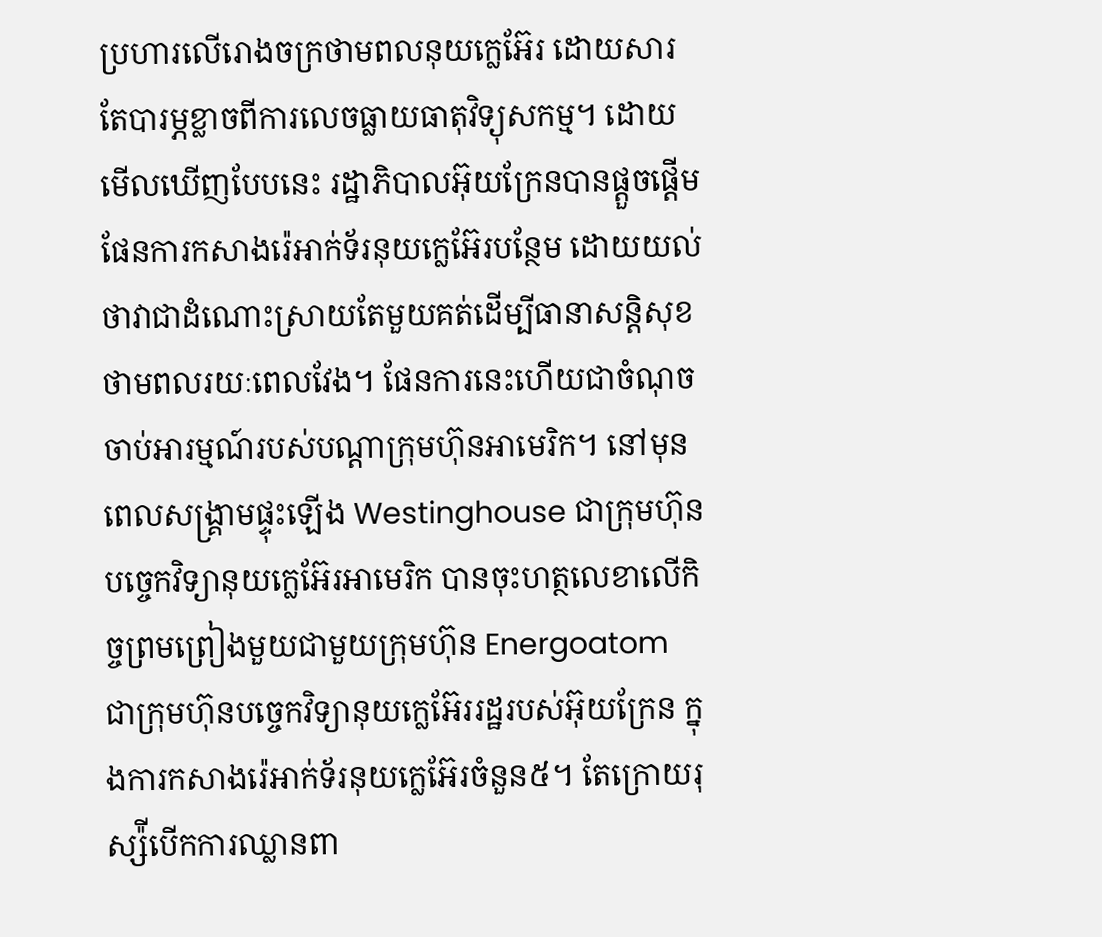ប្រហារលើរោងចក្រថាមពលនុយក្លេអ៊ែរ ដោយសារតែបារម្ភខ្លាចពីការលេចធ្លាយធាតុវិទ្យុសកម្ម។ ដោយ មើលឃើញបែបនេះ រដ្ឋាភិបាលអ៊ុយក្រែនបានផ្ដួចផ្ដើមផែនការកសាងរ៉េអាក់ទ័រនុយក្លេអ៊ែរបន្ថែម ដោយយល់ថាវាជាដំណោះស្រាយតែមួយគត់ដើម្បីធានាសន្តិសុខថាមពលរយៈពេលវែង។ ផែនការនេះហើយជាចំណុច ចាប់អារម្មណ៍របស់បណ្ដាក្រុមហ៊ុនអាមេរិក។ នៅមុនពេលសង្រ្គាមផ្ទុះឡើង Westinghouse ជាក្រុមហ៊ុនបច្ចេកវិទ្យានុយក្លេអ៊ែរអាមេរិក បានចុះហត្ថលេខាលើកិច្ចព្រមព្រៀងមួយជាមួយក្រុមហ៊ុន Energoatom ជាក្រុមហ៊ុនបច្ចេកវិទ្យានុយក្លេអ៊ែររដ្ឋរបស់អ៊ុយក្រែន ក្នុងការកសាងរ៉េអាក់ទ័រនុយក្លេអ៊ែរចំនួន៥។ តែក្រោយរុស្ស៉ីបើកការឈ្លានពា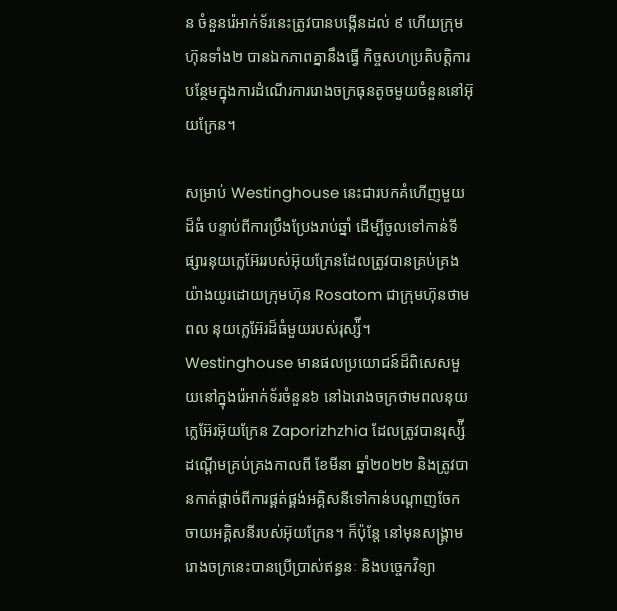ន ចំនួនរ៉េអាក់ទ័រនេះត្រូវបានបង្កើនដល់ ៩ ហើយក្រុមហ៊ុនទាំង២ បានឯកភាពគ្នានឹងធ្វើ កិច្ចសហប្រតិបត្តិការបន្ថែមក្នុងការដំណើរការរោងចក្រធុនតូចមួយចំនួននៅអ៊ុយក្រែន។

សម្រាប់ Westinghouse នេះជារបកគំហើញមួយដ៏ធំ បន្ទាប់ពីការប្រឹងប្រែងរាប់ឆ្នាំ ដើម្បីចូលទៅកាន់ទីផ្សារនុយក្លេអ៊ែររបស់អ៊ុយក្រែនដែលត្រូវបានគ្រប់គ្រងយ៉ាងយូរដោយក្រុមហ៊ុន Rosatom ជាក្រុមហ៊ុនថាមពល នុយក្លេអ៊ែរដ៏ធំមួយរបស់រុស្ស៉ី។ Westinghouse មានផលប្រយោជន៍ដ៏ពិសេសមួយនៅក្នុងរ៉េអាក់ទ័រចំនួន៦ នៅឯរោងចក្រថាមពលនុយក្លេអ៊ែរអ៊ុយក្រែន Zaporizhzhia ដែលត្រូវបានរុស្ស៉ីដណ្ដើមគ្រប់គ្រងកាលពី ខែមីនា ឆ្នាំ២០២២ និងត្រូវបានកាត់ផ្ដាច់ពីការផ្គត់ផ្គង់អគ្គិសនីទៅកាន់បណ្ដាញចែកចាយអគ្គិសនីរបស់អ៊ុយក្រែន។ ក៏ប៉ុន្តែ នៅមុនសង្រ្គាម រោងចក្រនេះបានប្រើប្រាស់ឥន្ធនៈ និងបច្ចេកវិទ្យា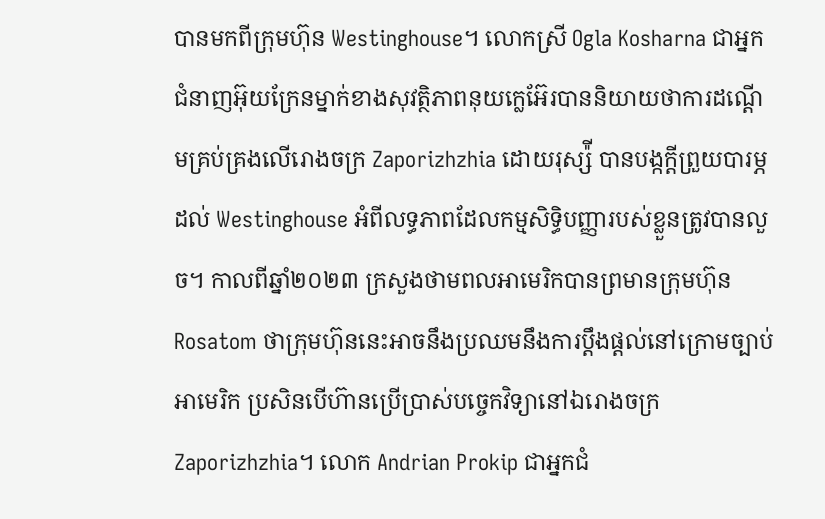បានមកពីក្រុមហ៊ុន Westinghouse។ លោកស្រី Ogla Kosharna ជាអ្នកជំនាញអ៊ុយក្រែនម្នាក់ខាងសុវត្ថិភាពនុយក្លេអ៊ែរបាននិយាយថាការដណ្ដើមគ្រប់គ្រងលើរោងចក្រ Zaporizhzhia ដោយរុស្ស៉ី បានបង្កក្ដីព្រួយបារម្ភដល់ Westinghouse អំពីលទ្ធភាពដែលកម្មសិទ្ធិបញ្ញារបស់ខ្លួនត្រូវបានលួច។ កាលពីឆ្នាំ២០២៣ ក្រសួងថាមពលអាមេរិកបានព្រមានក្រុមហ៊ុន Rosatom ថាក្រុមហ៊ុននេះអាចនឹងប្រឈមនឹងការប្ដឹងផ្ដល់នៅក្រោមច្បាប់ អាមេរិក ប្រសិនបើហ៊ានប្រើប្រាស់បច្ចេកវិទ្យានៅឯរោងចក្រ Zaporizhzhia។ លោក Andrian Prokip ជាអ្នកជំ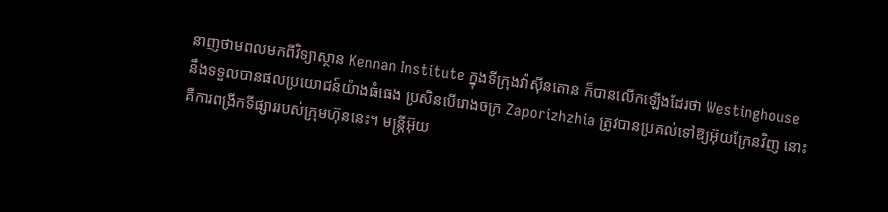នាញថាមពលមកពីវិទ្យាស្ថាន Kennan Institute ក្នុងទីក្រុងវ៉ាស៊ីនតោន ក៏បានលើកឡើងដែរថា Westinghouse នឹងទទួលបានផលប្រយោជន៍យ៉ាងធំធេង ប្រសិនបើរោងចក្រ Zaporizhzhia ត្រូវបានប្រគល់ទៅឱ្យអ៊ុយក្រែនវិញ នោះគឺការពង្រីកទីផ្សាររបស់ក្រុមហ៊ុននេះ។ មន្ត្រីអ៊ុយ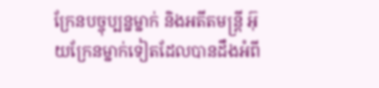ក្រែនបច្ចុប្បន្នម្នាក់ និងអតីតមន្ត្រី អ៊ុយក្រែនម្នាក់ទៀតដែលបានដឹងអំពី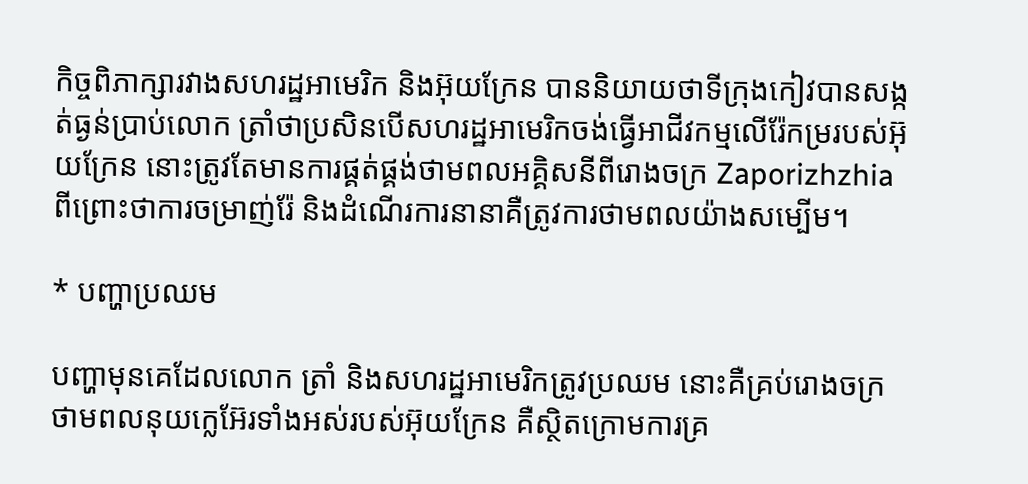កិច្ចពិភាក្សារវាងសហរដ្ឋអាមេរិក និងអ៊ុយក្រែន បាននិយាយថាទីក្រុងកៀវបានសង្កត់ធ្ងន់ប្រាប់លោក ត្រាំថាប្រសិនបើសហរដ្ឋអាមេរិកចង់ធ្វើអាជីវកម្មលើរ៉ែកម្ររបស់អ៊ុយក្រែន នោះត្រូវតែមានការផ្គត់ផ្គង់ថាមពលអគ្គិសនីពីរោងចក្រ Zaporizhzhia ពីព្រោះថាការចម្រាញ់រ៉ែ និងដំណើរការនានាគឺត្រូវការថាមពលយ៉ាងសម្បើម។

* បញ្ហាប្រឈម

បញ្ហាមុនគេដែលលោក ត្រាំ និងសហរដ្ឋអាមេរិកត្រូវប្រឈម នោះគឺគ្រប់រោងចក្រថាមពលនុយក្លេអ៊ែរទាំងអស់របស់អ៊ុយក្រែន គឺស្ថិតក្រោមការគ្រ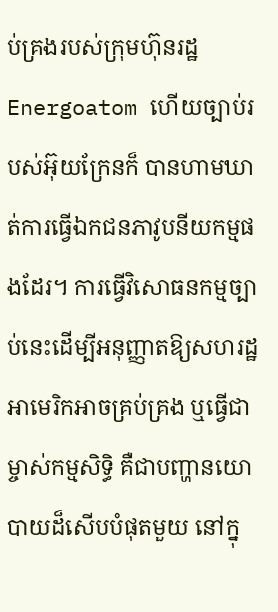ប់គ្រងរបស់ក្រុមហ៊ុនរដ្ឋ Energoatom ហើយច្បាប់របស់អ៊ុយក្រែនក៏ បានហាមឃាត់ការធ្វើឯកជនភាវូបនីយកម្មផងដែរ។ ការធ្វើវិសោធនកម្មច្បាប់នេះដើម្បីអនុញ្ញាតឱ្យសហរដ្ឋអាមេរិកអាចគ្រប់គ្រង ឬធ្វើជាម្ចាស់កម្មសិទ្ធិ គឺជាបញ្ហានយោបាយដ៏សើបបំផុតមួយ នៅក្នុ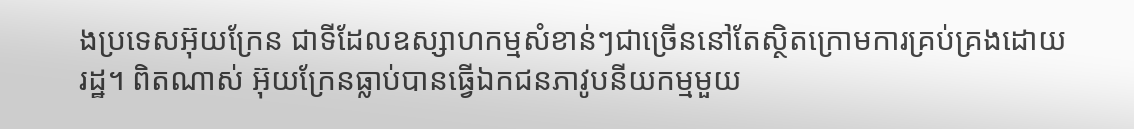ងប្រទេសអ៊ុយក្រែន ជាទីដែលឧស្សាហកម្មសំខាន់ៗជាច្រើននៅតែស្ថិតក្រោមការគ្រប់គ្រងដោយរដ្ឋ។ ពិតណាស់ អ៊ុយក្រែនធ្លាប់បានធ្វើឯកជនភាវូបនីយកម្មមួយ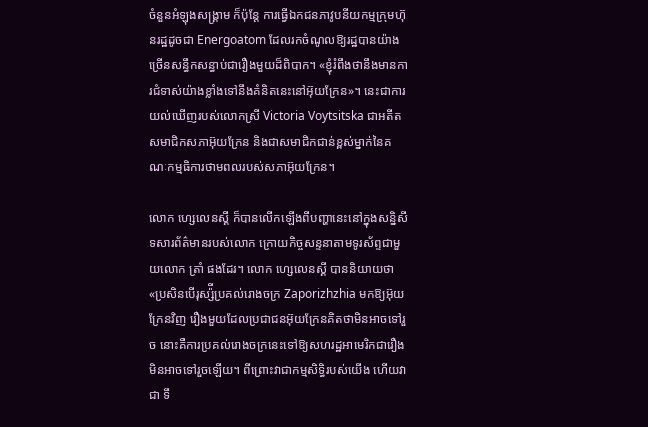ចំនួនអំឡុងសង្រ្គាម ក៏ប៉ុន្តែ ការធ្វើឯកជនភាវូបនីយកម្មក្រុមហ៊ុនរដ្ឋដូចជា Energoatom ដែលរកចំណូលឱ្យរដ្ឋបានយ៉ាងច្រើនសន្ធឹកសន្ធាប់ជារឿងមួយដ៏ពិបាក។ «ខ្ញុំរំពឹងថានឹងមានការជំទាស់យ៉ាងខ្លាំងទៅនឹងគំនិតនេះនៅអ៊ុយក្រែន»។ នេះជាការយល់ឃើញរបស់លោកស្រី Victoria Voytsitska ជាអតីតសមាជិកសភាអ៊ុយក្រែន និងជាសមាជិកជាន់ខ្ពស់ម្នាក់នៃគណៈកម្មធិការថាមពលរបស់សភាអ៊ុយក្រែន។

លោក ហ្សេលេនស្គី ក៏បានលើកឡើងពីបញ្ហានេះនៅក្នុងសន្និសីទសារព័ត៌មានរបស់លោក ក្រោយកិច្ចសន្ទនាតាមទូរស័ព្ទជាមួយលោក ត្រាំ ផងដែរ។ លោក ហ្សេលេនស្គី បាននិយាយថា «ប្រសិនបើរុស្ស៉ីប្រគល់រោងចក្រ Zaporizhzhia មកឱ្យអ៊ុយក្រែនវិញ រឿងមួយដែលប្រជាជនអ៊ុយក្រែនគិតថាមិនអាចទៅរួច នោះគឺការប្រគល់រោងចក្រនេះទៅឱ្យសហរដ្ឋអាមេរិកជារឿងមិនអាចទៅរួចឡើយ។ ពីព្រោះវាជាកម្មសិទ្ធិរបស់យើង ហើយវាជា ទឹ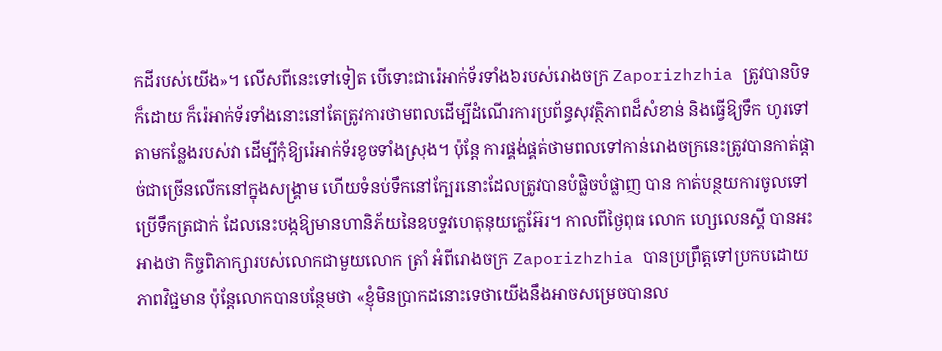កដីរបស់យើង»។ លើសពីនេះទៅទៀត បើទោះជារ៉េអាក់ទ័រទាំង៦របស់រោងចក្រ Zaporizhzhia ត្រូវបានបិទក៏ដោយ ក៏រ៉េអាក់ទ័រទាំងនោះនៅតែត្រូវការថាមពលដើម្បីដំណើរការប្រព័ន្ធសុវតិ្ថភាពដ៏សំខាន់ និងធ្វើឱ្យទឹក ហូរទៅតាមកន្លែងរបស់វា ដើម្បីកុំឱ្យរ៉េអាក់ទ័រខូចទាំងស្រុង។ ប៉ុន្តែ ការផ្គង់ផ្គត់ថាមពលទៅកាន់រោងចក្រនេះត្រូវបានកាត់ផ្ដាច់ជាច្រើនលើកនៅក្នុងសង្រ្គាម ហើយទំនប់ទឹកនៅក្បែរនោះដែលត្រូវបានបំផ្លិចបំផ្លាញ បាន កាត់បន្ថយការចូលទៅប្រើទឹកត្រជាក់ ដែលនេះបង្កឱ្យមានហានិភ័យនៃឧបទ្ទវហេតុនុយក្លេអ៊ែរ។ កាលពីថ្ងៃពុធ លោក ហ្សេលេនស្គី បានអះអាងថា កិច្ចពិភាក្សារបស់លោកជាមួយលោក ត្រាំ អំពីរោងចក្រ Zaporizhzhia បានប្រព្រឹត្តទៅប្រកបដោយភាពវិជ្ជមាន ប៉ុន្តែលោកបានបន្ថែមថា «ខ្ញុំមិនប្រាកដនោះទេថាយើងនឹងអាចសម្រេចបានល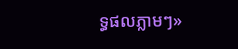ទ្ធផលភ្លាមៗ»